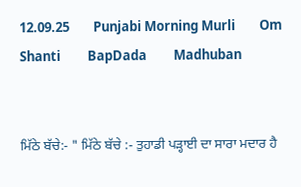12.09.25        Punjabi Morning Murli        Om Shanti         BapDada         Madhuban


ਮਿੱਠੇ ਬੱਚੇ:- " ਮਿੱਠੇ ਬੱਚੇ :- ਤੁਹਾਡੀ ਪੜ੍ਹਾਈ ਦਾ ਸਾਰਾ ਮਦਾਰ ਹੈ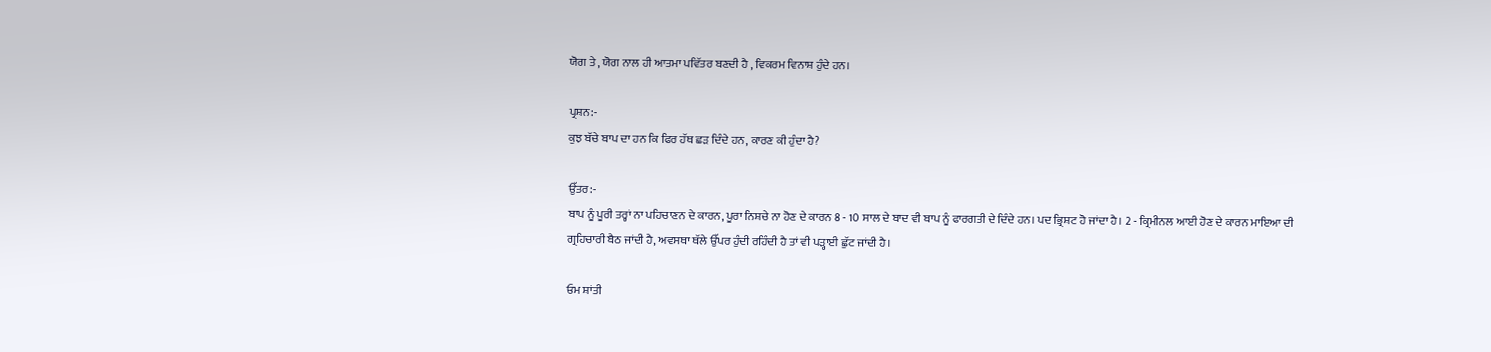ਯੋਗ ਤੇ , ਯੋਗ ਨਾਲ ਹੀ ਆਤਮਾ ਪਵਿੱਤਰ ਬਣਦੀ ਹੈ , ਵਿਕਰਮ ਵਿਨਾਸ਼ ਹੁੰਦੇ ਹਨ।

ਪ੍ਰਸ਼ਨ:-
ਕੁਝ ਬੱਚੇ ਬਾਪ ਦਾ ਹਨ ਕਿ ਫਿਰ ਹੱਥ ਛੜ ਦਿੰਦੇ ਹਨ, ਕਾਰਣ ਕੀ ਹੁੰਦਾ ਹੈ?

ਉੱਤਰ:-
ਬਾਪ ਨੂੰ ਪੂਰੀ ਤਰ੍ਹਾਂ ਨਾ ਪਹਿਚਾਣਨ ਦੇ ਕਾਰਨ, ਪੂਰਾ ਨਿਸ਼ਚੇ ਨਾ ਹੋਣ ਦੇ ਕਾਰਨ 8 - 10 ਸਾਲ ਦੇ ਬਾਦ ਵੀ ਬਾਪ ਨੂੰ ਫਾਰਗਤੀ ਦੇ ਦਿੰਦੇ ਹਨ। ਪਦ ਭ੍ਰਿਸ਼ਟ ਹੋ ਜਾਂਦਾ ਹੈ। 2 - ਕ੍ਰਿਮੀਨਲ ਆਈ ਹੋਣ ਦੇ ਕਾਰਨ ਮਾਇਆ ਦੀ ਗ੍ਰਹਿਚਾਰੀ ਬੈਠ ਜਾਂਦੀ ਹੈ, ਅਵਸਥਾ ਥੱਲੇ ਉੱਪਰ ਹੁੰਦੀ ਰਹਿੰਦੀ ਹੈ ਤਾਂ ਵੀ ਪੜ੍ਹਾਈ ਛੁੱਟ ਜਾਂਦੀ ਹੈ।

ਓਮ ਸ਼ਾਂਤੀ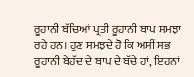ਰੂਹਾਨੀ ਬੱਚਿਆਂ ਪ੍ਰਤੀ ਰੂਹਾਨੀ ਬਾਪ ਸਮਝਾ ਰਹੇ ਹਨ। ਹੁਣ ਸਮਝਦੇ ਹੋ ਕਿ ਅਸੀਂ ਸਭ ਰੂਹਾਨੀ ਬੇਹੱਦ ਦੇ ਬਾਪ ਦੇ ਬੱਚੇ ਹਾਂ, ਇਹਨਾਂ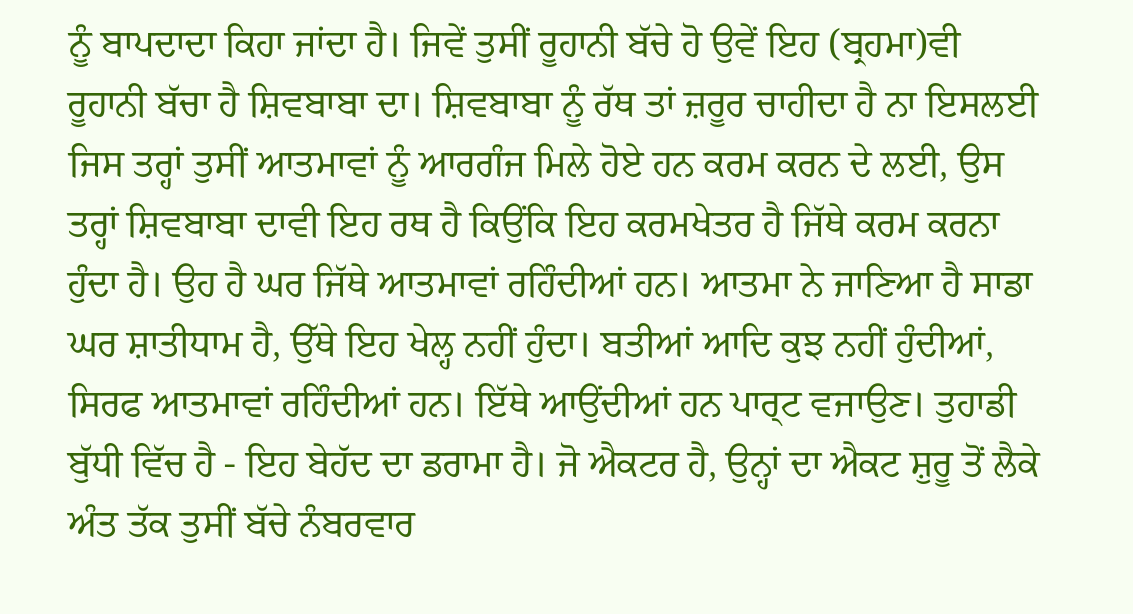ਨੂੰ ਬਾਪਦਾਦਾ ਕਿਹਾ ਜਾਂਦਾ ਹੈ। ਜਿਵੇਂ ਤੁਸੀਂ ਰੂਹਾਨੀ ਬੱਚੇ ਹੋ ਉਵੇਂ ਇਹ (ਬ੍ਰਹਮਾ)ਵੀ ਰੂਹਾਨੀ ਬੱਚਾ ਹੈ ਸ਼ਿਵਬਾਬਾ ਦਾ। ਸ਼ਿਵਬਾਬਾ ਨੂੰ ਰੱਥ ਤਾਂ ਜ਼ਰੂਰ ਚਾਹੀਦਾ ਹੈ ਨਾ ਇਸਲਈ ਜਿਸ ਤਰ੍ਹਾਂ ਤੁਸੀਂ ਆਤਮਾਵਾਂ ਨੂੰ ਆਰਗੰਜ ਮਿਲੇ ਹੋਏ ਹਨ ਕਰਮ ਕਰਨ ਦੇ ਲਈ, ਉਸ ਤਰ੍ਹਾਂ ਸ਼ਿਵਬਾਬਾ ਦਾਵੀ ਇਹ ਰਥ ਹੈ ਕਿਉਂਕਿ ਇਹ ਕਰਮਖੇਤਰ ਹੈ ਜਿੱਥੇ ਕਰਮ ਕਰਨਾ ਹੁੰਦਾ ਹੈ। ਉਹ ਹੈ ਘਰ ਜਿੱਥੇ ਆਤਮਾਵਾਂ ਰਹਿੰਦੀਆਂ ਹਨ। ਆਤਮਾ ਨੇ ਜਾਣਿਆ ਹੈ ਸਾਡਾ ਘਰ ਸ਼ਾਤੀਧਾਮ ਹੈ, ਉੱਥੇ ਇਹ ਖੇਲ੍ਹ ਨਹੀਂ ਹੁੰਦਾ। ਬਤੀਆਂ ਆਦਿ ਕੁਝ ਨਹੀਂ ਹੁੰਦੀਆਂ, ਸਿਰਫ ਆਤਮਾਵਾਂ ਰਹਿੰਦੀਆਂ ਹਨ। ਇੱਥੇ ਆਉਂਦੀਆਂ ਹਨ ਪਾਰ੍ਟ ਵਜਾਉਣ। ਤੁਹਾਡੀ ਬੁੱਧੀ ਵਿੱਚ ਹੈ - ਇਹ ਬੇਹੱਦ ਦਾ ਡਰਾਮਾ ਹੈ। ਜੋ ਐਕਟਰ ਹੈ, ਉਨ੍ਹਾਂ ਦਾ ਐਕਟ ਸ਼ੁਰੂ ਤੋਂ ਲੈਕੇ ਅੰਤ ਤੱਕ ਤੁਸੀਂ ਬੱਚੇ ਨੰਬਰਵਾਰ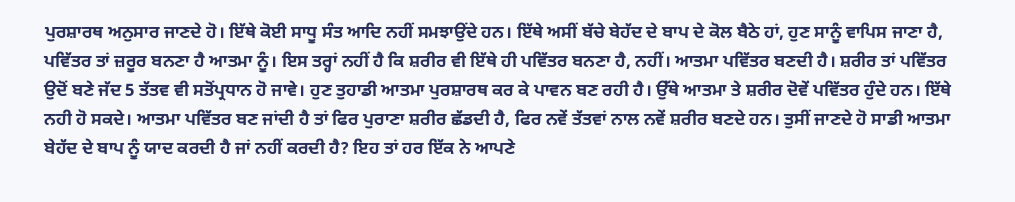ਪੁਰਸ਼ਾਰਥ ਅਨੁਸਾਰ ਜਾਣਦੇ ਹੋ। ਇੱਥੇ ਕੋਈ ਸਾਧੂ ਸੰਤ ਆਦਿ ਨਹੀਂ ਸਮਝਾਉਂਦੇ ਹਨ। ਇੱਥੇ ਅਸੀਂ ਬੱਚੇ ਬੇਹੱਦ ਦੇ ਬਾਪ ਦੇ ਕੋਲ ਬੈਠੇ ਹਾਂ, ਹੁਣ ਸਾਨੂੰ ਵਾਪਿਸ ਜਾਣਾ ਹੈ, ਪਵਿੱਤਰ ਤਾਂ ਜ਼ਰੂਰ ਬਨਣਾ ਹੈ ਆਤਮਾ ਨੂੰ। ਇਸ ਤਰ੍ਹਾਂ ਨਹੀਂ ਹੈ ਕਿ ਸ਼ਰੀਰ ਵੀ ਇੱਥੇ ਹੀ ਪਵਿੱਤਰ ਬਨਣਾ ਹੈ, ਨਹੀਂ। ਆਤਮਾ ਪਵਿੱਤਰ ਬਣਦੀ ਹੈ। ਸ਼ਰੀਰ ਤਾਂ ਪਵਿੱਤਰ ਉਦੋਂ ਬਣੇ ਜੱਦ 5 ਤੱਤਵ ਵੀ ਸਤੋਂਪ੍ਰਧਾਨ ਹੋ ਜਾਵੇ। ਹੁਣ ਤੁਹਾਡੀ ਆਤਮਾ ਪੁਰਸ਼ਾਰਥ ਕਰ ਕੇ ਪਾਵਨ ਬਣ ਰਹੀ ਹੈ। ਉੱਥੇ ਆਤਮਾ ਤੇ ਸ਼ਰੀਰ ਦੋਵੇਂ ਪਵਿੱਤਰ ਹੁੰਦੇ ਹਨ। ਇੱਥੇ ਨਹੀ ਹੋ ਸਕਦੇ। ਆਤਮਾ ਪਵਿੱਤਰ ਬਣ ਜਾਂਦੀ ਹੈ ਤਾਂ ਫਿਰ ਪੁਰਾਣਾ ਸ਼ਰੀਰ ਛੱਡਦੀ ਹੈ, ਫਿਰ ਨਵੇਂ ਤੱਤਵਾਂ ਨਾਲ ਨਵੇਂ ਸ਼ਰੀਰ ਬਣਦੇ ਹਨ। ਤੁਸੀਂ ਜਾਣਦੇ ਹੋ ਸਾਡੀ ਆਤਮਾ ਬੇਹੱਦ ਦੇ ਬਾਪ ਨੂੰ ਯਾਦ ਕਰਦੀ ਹੈ ਜਾਂ ਨਹੀਂ ਕਰਦੀ ਹੈ? ਇਹ ਤਾਂ ਹਰ ਇੱਕ ਨੇ ਆਪਣੇ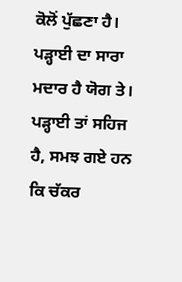ਕੋਲੋਂ ਪੁੱਛਣਾ ਹੈ। ਪੜ੍ਹਾਈ ਦਾ ਸਾਰਾ ਮਦਾਰ ਹੈ ਯੋਗ ਤੇ। ਪੜ੍ਹਾਈ ਤਾਂ ਸਹਿਜ ਹੈ, ਸਮਝ ਗਏ ਹਨ ਕਿ ਚੱਕਰ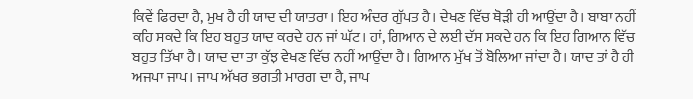ਕਿਵੇਂ ਫਿਰਦਾ ਹੈ, ਮੁਖ ਹੈ ਹੀ ਯਾਦ ਦੀ ਯਾਤਰਾ। ਇਹ ਅੰਦਰ ਗੁੱਪਤ ਹੈ। ਦੇਖਣ ਵਿੱਚ ਥੋੜੀ ਹੀ ਆਉਂਦਾ ਹੈ। ਬਾਬਾ ਨਹੀਂ ਕਹਿ ਸਕਦੇ ਕਿ ਇਹ ਬਹੁਤ ਯਾਦ ਕਰਦੇ ਹਨ ਜਾਂ ਘੱਟ। ਹਾਂ, ਗਿਆਨ ਦੇ ਲਈ ਦੱਸ ਸਕਦੇ ਹਨ ਕਿ ਇਹ ਗਿਆਨ ਵਿੱਚ ਬਹੁਤ ਤਿੱਖਾ ਹੈ। ਯਾਦ ਦਾ ਤਾ ਕੁੱਝ ਵੇਖਣ ਵਿੱਚ ਨਹੀਂ ਆਉਂਦਾ ਹੈ। ਗਿਆਨ ਮੁੱਖ ਤੋਂ ਬੋਲਿਆ ਜਾਂਦਾ ਹੈ। ਯਾਦ ਤਾਂ ਹੈ ਹੀ ਅਜਪਾ ਜਾਪ। ਜਾਪ ਅੱਖਰ ਭਗਤੀ ਮਾਰਗ ਦਾ ਹੈ, ਜਾਪ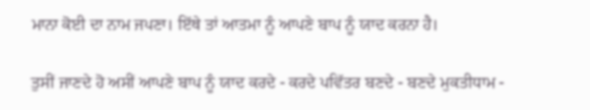ਮਾਨਾ ਕੋਈ ਦਾ ਨਾਮ ਜਪਣਾ। ਇੱਥੇ ਤਾਂ ਆਤਮਾ ਨੂੰ ਆਪਣੇ ਬਾਪ ਨੂੰ ਯਾਦ ਕਰਨਾ ਹੈ।

ਤੁਸੀਂ ਜਾਣਦੇ ਹੋ ਅਸੀਂ ਆਪਣੇ ਬਾਪ ਨੂੰ ਯਾਦ ਕਰਦੇ - ਕਰਦੇ ਪਵਿੱਤਰ ਬਣਦੇ - ਬਣਦੇ ਮੁਕਤੀਧਾਮ -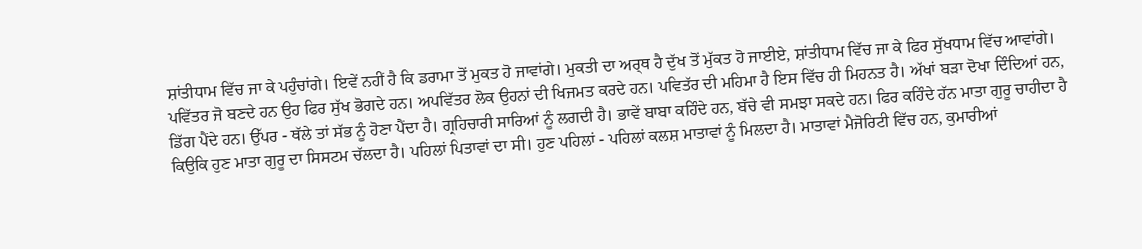ਸ਼ਾਂਤੀਧਾਮ ਵਿੱਚ ਜਾ ਕੇ ਪਹੁੰਚਾਂਗੇ। ਇਵੇਂ ਨਹੀਂ ਹੈ ਕਿ ਡਰਾਮਾ ਤੋਂ ਮੁਕਤ ਹੋ ਜਾਵਾਂਗੇ। ਮੁਕਤੀ ਦਾ ਅਰ੍ਥ ਹੈ ਦੁੱਖ ਤੋਂ ਮੁੱਕਤ ਹੋ ਜਾਈਏ, ਸ਼ਾਂਤੀਧਾਮ ਵਿੱਚ ਜਾ ਕੇ ਫਿਰ ਸੁੱਖਧਾਮ ਵਿੱਚ ਆਵਾਂਗੇ। ਪਵਿੱਤਰ ਜੋ ਬਣਦੇ ਹਨ ਉਹ ਫਿਰ ਸੁੱਖ ਭੋਗਦੇ ਹਨ। ਅਪਵਿੱਤਰ ਲੋਕ ਉਹਨਾਂ ਦੀ ਖਿਜਮਤ ਕਰਦੇ ਹਨ। ਪਵਿਤੱਰ ਦੀ ਮਹਿਮਾ ਹੈ ਇਸ ਵਿੱਚ ਹੀ ਮਿਹਨਤ ਹੈ। ਅੱਖਾਂ ਬੜਾ ਦੋਖਾ ਦਿੰਦਿਆਂ ਹਨ, ਡਿੱਗ ਪੈਂਦੇ ਹਨ। ਉੱਪਰ - ਥੱਲੇ ਤਾਂ ਸੱਭ ਨੂੰ ਹੋਣਾ ਪੈਂਦਾ ਹੈ। ਗ੍ਰਹਿਚਾਰੀ ਸਾਰਿਆਂ ਨੂੰ ਲਗਦੀ ਹੈ। ਭਾਵੇਂ ਬਾਬਾ ਕਹਿੰਦੇ ਹਨ, ਬੱਚੇ ਵੀ ਸਮਝਾ ਸਕਦੇ ਹਨ। ਫਿਰ ਕਹਿੰਦੇ ਹੱਨ ਮਾਤਾ ਗੁਰੂ ਚਾਹੀਦਾ ਹੈ ਕਿਉਕਿ ਹੁਣ ਮਾਤਾ ਗੁਰੂ ਦਾ ਸਿਸਟਮ ਚੱਲਦਾ ਹੈ। ਪਹਿਲਾਂ ਪਿਤਾਵਾਂ ਦਾ ਸੀ। ਹੁਣ ਪਹਿਲਾਂ - ਪਹਿਲਾਂ ਕਲਸ਼ ਮਾਤਾਵਾਂ ਨੂੰ ਮਿਲਦਾ ਹੈ। ਮਾਤਾਵਾਂ ਮੈਜੋਰਿਟੀ ਵਿੱਚ ਹਨ, ਕੁਮਾਰੀਆਂ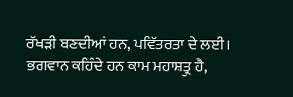ਰੱਖੜੀ ਬਣਦੀਆਂ ਹਨ, ਪਵਿੱਤਰਤਾ ਦੇ ਲਈ। ਭਗਵਾਨ ਕਹਿੰਦੇ ਹਨ ਕਾਮ ਮਹਾਸ਼ਤ੍ਰੁ ਹੈ,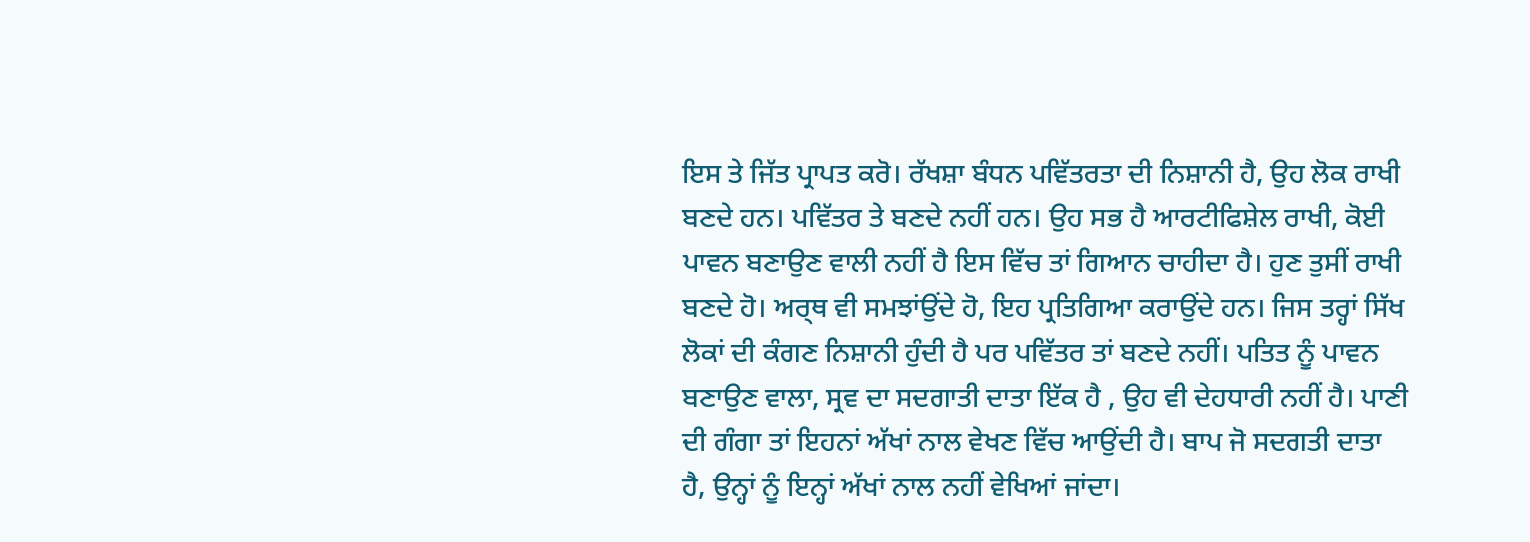ਇਸ ਤੇ ਜਿੱਤ ਪ੍ਰਾਪਤ ਕਰੋ। ਰੱਖਸ਼ਾ ਬੰਧਨ ਪਵਿੱਤਰਤਾ ਦੀ ਨਿਸ਼ਾਨੀ ਹੈ, ਉਹ ਲੋਕ ਰਾਖੀ ਬਣਦੇ ਹਨ। ਪਵਿੱਤਰ ਤੇ ਬਣਦੇ ਨਹੀਂ ਹਨ। ਉਹ ਸਭ ਹੈ ਆਰਟੀਫਿਸ਼ੇਲ ਰਾਖੀ, ਕੋਈ ਪਾਵਨ ਬਣਾਉਣ ਵਾਲੀ ਨਹੀਂ ਹੈ ਇਸ ਵਿੱਚ ਤਾਂ ਗਿਆਨ ਚਾਹੀਦਾ ਹੈ। ਹੁਣ ਤੁਸੀਂ ਰਾਖੀ ਬਣਦੇ ਹੋ। ਅਰ੍ਥ ਵੀ ਸਮਝਾਂਉਂਦੇ ਹੋ, ਇਹ ਪ੍ਰਤਿਗਿਆ ਕਰਾਉਂਦੇ ਹਨ। ਜਿਸ ਤਰ੍ਹਾਂ ਸਿੱਖ ਲੋਕਾਂ ਦੀ ਕੰਗਣ ਨਿਸ਼ਾਨੀ ਹੁੰਦੀ ਹੈ ਪਰ ਪਵਿੱਤਰ ਤਾਂ ਬਣਦੇ ਨਹੀਂ। ਪਤਿਤ ਨੂੰ ਪਾਵਨ ਬਣਾਉਣ ਵਾਲਾ, ਸ੍ਰਵ ਦਾ ਸਦਗਾਤੀ ਦਾਤਾ ਇੱਕ ਹੈ , ਉਹ ਵੀ ਦੇਹਧਾਰੀ ਨਹੀਂ ਹੈ। ਪਾਣੀ ਦੀ ਗੰਗਾ ਤਾਂ ਇਹਨਾਂ ਅੱਖਾਂ ਨਾਲ ਵੇਖਣ ਵਿੱਚ ਆਉਂਦੀ ਹੈ। ਬਾਪ ਜੋ ਸਦਗਤੀ ਦਾਤਾ ਹੈ, ਉਨ੍ਹਾਂ ਨੂੰ ਇਨ੍ਹਾਂ ਅੱਖਾਂ ਨਾਲ ਨਹੀਂ ਵੇਖਿਆਂ ਜਾਂਦਾ।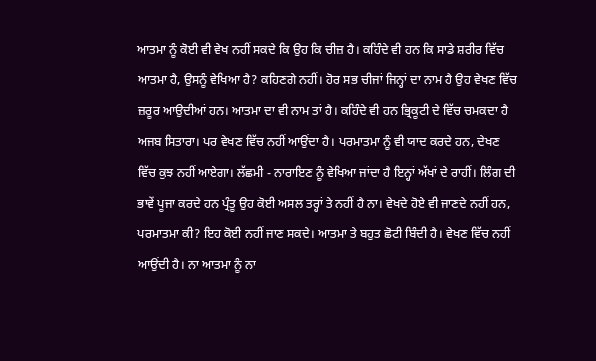ਆਤਮਾ ਨੂੰ ਕੋਈ ਵੀ ਵੇਖ ਨਹੀਂ ਸਕਦੇ ਕਿ ਉਹ ਕਿ ਚੀਜ਼ ਹੈ। ਕਹਿੰਦੇ ਵੀ ਹਨ ਕਿ ਸਾਡੇ ਸ਼ਰੀਰ ਵਿੱਚ ਆਤਮਾ ਹੈ, ਉਸਨੂੰ ਵੇਖਿਆ ਹੈ? ਕਹਿਣਗੇ ਨਹੀਂ। ਹੋਰ ਸਭ ਚੀਜਾਂ ਜਿਨ੍ਹਾਂ ਦਾ ਨਾਮ ਹੈ ਉਹ ਵੇਖਣ ਵਿੱਚ ਜ਼ਰੂਰ ਆਉਦੀਆਂ ਹਨ। ਆਤਮਾ ਦਾ ਵੀ ਨਾਮ ਤਾਂ ਹੈ। ਕਹਿੰਦੇ ਵੀ ਹਨ ਭ੍ਰਿਕੂਟੀ ਦੇ ਵਿੱਚ ਚਮਕਦਾ ਹੈ ਅਜਬ ਸਿਤਾਰਾ। ਪਰ ਵੇਖਣ ਵਿੱਚ ਨਹੀਂ ਆਉਂਦਾ ਹੈ। ਪਰਮਾਤਮਾ ਨੂੰ ਵੀ ਯਾਦ ਕਰਦੇ ਹਨ, ਦੇਖਣ ਵਿੱਚ ਕੁਝ ਨਹੀਂ ਆਏਗਾ। ਲੱਛਮੀ - ਨਾਰਾਇਣ ਨੂੰ ਵੇਖਿਆ ਜਾਂਦਾ ਹੈ ਇਨ੍ਹਾਂ ਅੱਖਾਂ ਦੇ ਰਾਹੀਂ। ਲਿੰਗ ਦੀ ਭਾਵੇਂ ਪੂਜਾ ਕਰਦੇ ਹਨ ਪ੍ਰੰਤੂ ਉਹ ਕੋਈ ਅਸਲ ਤਰ੍ਹਾਂ ਤੇ ਨਹੀਂ ਹੈ ਨਾ। ਵੇਖਦੇ ਹੋਏ ਵੀ ਜਾਣਦੇ ਨਹੀਂ ਹਨ, ਪਰਮਾਤਮਾ ਕੀ? ਇਹ ਕੋਈ ਨਹੀਂ ਜਾਣ ਸਕਦੇ। ਆਤਮਾ ਤੇ ਬਹੁਤ ਛੋਟੀ ਬਿੰਦੀ ਹੈ। ਵੇਖਣ ਵਿੱਚ ਨਹੀਂ ਆਉਂਦੀ ਹੈ। ਨਾ ਆਤਮਾ ਨੂੰ ਨਾ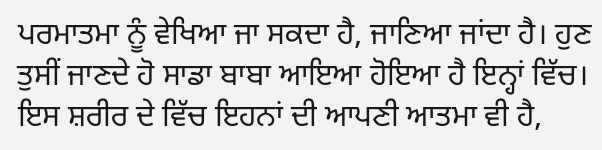ਪਰਮਾਤਮਾ ਨੂੰ ਵੇਖਿਆ ਜਾ ਸਕਦਾ ਹੈ, ਜਾਣਿਆ ਜਾਂਦਾ ਹੈ। ਹੁਣ ਤੁਸੀਂ ਜਾਣਦੇ ਹੋ ਸਾਡਾ ਬਾਬਾ ਆਇਆ ਹੋਇਆ ਹੈ ਇਨ੍ਹਾਂ ਵਿੱਚ। ਇਸ ਸ਼ਰੀਰ ਦੇ ਵਿੱਚ ਇਹਨਾਂ ਦੀ ਆਪਣੀ ਆਤਮਾ ਵੀ ਹੈ,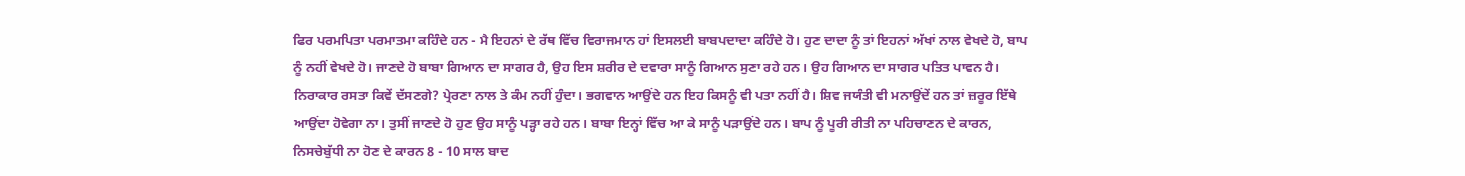ਫਿਰ ਪਰਮਪਿਤਾ ਪਰਮਾਤਮਾ ਕਹਿੰਦੇ ਹਨ - ਮੈ ਇਹਨਾਂ ਦੇ ਰੱਥ ਵਿੱਚ ਵਿਰਾਜਮਾਨ ਹਾਂ ਇਸਲਈ ਬਾਬਪਦਾਦਾ ਕਹਿੰਦੇ ਹੋ। ਹੁਣ ਦਾਦਾ ਨੂੰ ਤਾਂ ਇਹਨਾਂ ਅੱਖਾਂ ਨਾਲ ਵੇਖਦੇ ਹੋ, ਬਾਪ ਨੂੰ ਨਹੀਂ ਵੇਖਦੇ ਹੋ। ਜਾਣਦੇ ਹੋ ਬਾਬਾ ਗਿਆਨ ਦਾ ਸਾਗਰ ਹੈ, ਉਹ ਇਸ ਸ਼ਰੀਰ ਦੇ ਦਵਾਰਾ ਸਾਨੂੰ ਗਿਆਨ ਸੁਣਾ ਰਹੇ ਹਨ। ਉਹ ਗਿਆਨ ਦਾ ਸਾਗਰ ਪਤਿਤ ਪਾਵਨ ਹੈ। ਨਿਰਾਕਾਰ ਰਸਤਾ ਕਿਵੇਂ ਦੱਸਣਗੇ? ਪ੍ਰੇਰਣਾ ਨਾਲ ਤੇ ਕੰਮ ਨਹੀਂ ਹੁੰਦਾ। ਭਗਵਾਨ ਆਉਂਦੇ ਹਨ ਇਹ ਕਿਸਨੂੰ ਵੀ ਪਤਾ ਨਹੀਂ ਹੈ। ਸ਼ਿਵ ਜਯੰਤੀ ਵੀ ਮਨਾਉਂਦੇਂ ਹਨ ਤਾਂ ਜ਼ਰੂਰ ਇੱਥੇ ਆਉਂਦਾ ਹੋਵੇਗਾ ਨਾ। ਤੁਸੀਂ ਜਾਣਦੇ ਹੋ ਹੁਣ ਉਹ ਸਾਨੂੰ ਪੜ੍ਹਾ ਰਹੇ ਹਨ। ਬਾਬਾ ਇਨ੍ਹਾਂ ਵਿੱਚ ਆ ਕੇ ਸਾਨੂੰ ਪੜਾਉਂਦੇ ਹਨ। ਬਾਪ ਨੂੰ ਪੂਰੀ ਰੀਤੀ ਨਾ ਪਹਿਚਾਣਨ ਦੇ ਕਾਰਨ, ਨਿਸਚੇਬੁੱਧੀ ਨਾ ਹੋਣ ਦੇ ਕਾਰਨ 8 - 10 ਸਾਲ ਬਾਦ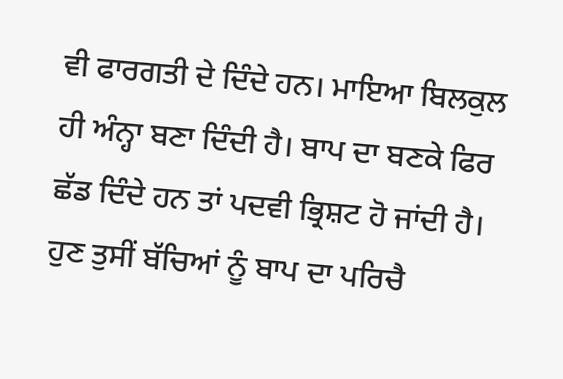ਵੀ ਫਾਰਗਤੀ ਦੇ ਦਿੰਦੇ ਹਨ। ਮਾਇਆ ਬਿਲਕੁਲ ਹੀ ਅੰਨ੍ਹਾ ਬਣਾ ਦਿੰਦੀ ਹੈ। ਬਾਪ ਦਾ ਬਣਕੇ ਫਿਰ ਛੱਡ ਦਿੰਦੇ ਹਨ ਤਾਂ ਪਦਵੀ ਭ੍ਰਿਸ਼ਟ ਹੋ ਜਾਂਦੀ ਹੈ। ਹੁਣ ਤੁਸੀਂ ਬੱਚਿਆਂ ਨੂੰ ਬਾਪ ਦਾ ਪਰਿਚੈ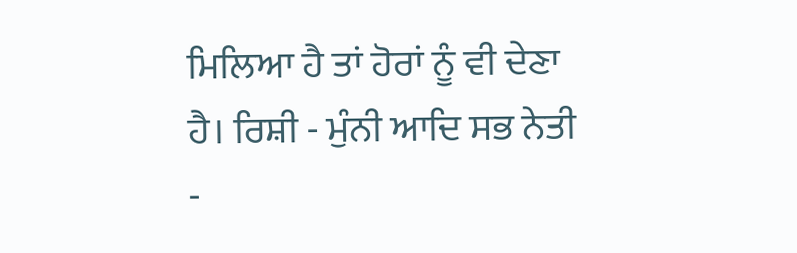ਮਿਲਿਆ ਹੈ ਤਾਂ ਹੋਰਾਂ ਨੂੰ ਵੀ ਦੇਣਾ ਹੈ। ਰਿਸ਼ੀ - ਮੁੰਨੀ ਆਦਿ ਸਭ ਨੇਤੀ -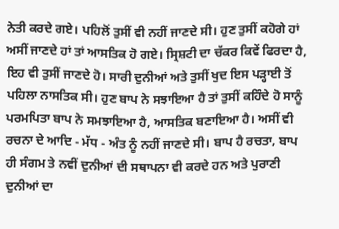ਨੇਤੀ ਕਰਦੇ ਗਏ। ਪਹਿਲੋਂ ਤੁਸੀਂ ਵੀ ਨਹੀਂ ਜਾਣਦੇ ਸੀ। ਹੁਣ ਤੁਸੀਂ ਕਹੋਗੇ ਹਾਂ ਅਸੀਂ ਜਾਣਦੇ ਹਾਂ ਤਾਂ ਆਸਤਿਕ ਹੋ ਗਏ। ਸ੍ਰਿਸ਼ਟੀ ਦਾ ਚੱਕਰ ਕਿਵੇਂ ਫਿਰਦਾ ਹੈ, ਇਹ ਵੀ ਤੁਸੀਂ ਜਾਣਦੇ ਹੋ। ਸਾਰੀ ਦੁਨੀਆਂ ਅਤੇ ਤੁਸੀਂ ਖੁਦ ਇਸ ਪੜ੍ਹਾਈ ਤੋਂ ਪਹਿਲਾ ਨਾਸਤਿਕ ਸੀ। ਹੁਣ ਬਾਪ ਨੇ ਸਝਾਇਆ ਹੈ ਤਾਂ ਤੁਸੀਂ ਕਹਿੰਦੇ ਹੋ ਸਾਨੂੰ ਪਰਮਪਿਤਾ ਬਾਪ ਨੇ ਸਮਝਾਇਆ ਹੈ, ਆਸਤਿਕ ਬਣਾਇਆ ਹੈ। ਅਸੀਂ ਵੀ ਰਚਨਾ ਦੇ ਆਦਿ - ਮੱਧ - ਅੰਤ ਨੂੰ ਨਹੀਂ ਜਾਣਦੇ ਸੀ। ਬਾਪ ਹੈ ਰਚਤਾ, ਬਾਪ ਹੀ ਸੰਗਮ ਤੇ ਨਵੀਂ ਦੁਨੀਆਂ ਦੀ ਸਥਾਪਨਾ ਵੀ ਕਰਦੇ ਹਨ ਅਤੇ ਪੁਰਾਣੀ ਦੁਨੀਆਂ ਦਾ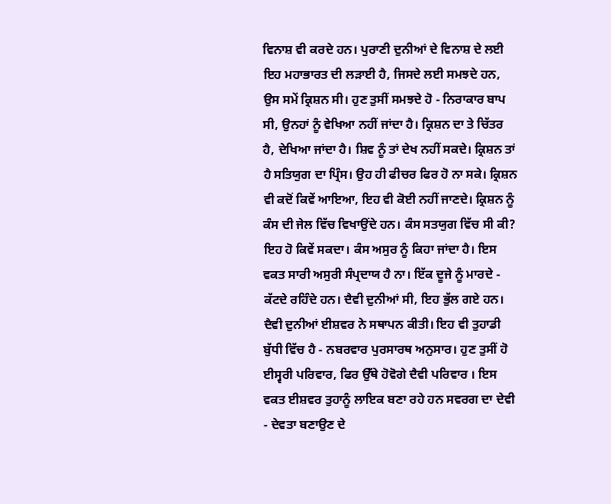ਵਿਨਾਸ਼ ਵੀ ਕਰਦੇ ਹਨ। ਪੁਰਾਣੀ ਦੁਨੀਆਂ ਦੇ ਵਿਨਾਸ਼ ਦੇ ਲਈ ਇਹ ਮਹਾਭਾਰਤ ਦੀ ਲੜਾਈ ਹੈ, ਜਿਸਦੇ ਲਈ ਸਮਝਦੇ ਹਨ, ਉਸ ਸਮੇਂ ਕ੍ਰਿਸ਼ਨ ਸੀ। ਹੁਣ ਤੁਸੀਂ ਸਮਝਦੇ ਹੋ - ਨਿਰਾਕਾਰ ਬਾਪ ਸੀ, ਉਨਹਾਂ ਨੂੰ ਵੇਖਿਆ ਨਹੀਂ ਜਾਂਦਾ ਹੈ। ਕ੍ਰਿਸ਼ਨ ਦਾ ਤੇ ਚਿੱਤਰ ਹੈ, ਦੇਖਿਆ ਜਾਂਦਾ ਹੈ। ਸ਼ਿਵ ਨੂੰ ਤਾਂ ਦੇਖ ਨਹੀਂ ਸਕਦੇ। ਕ੍ਰਿਸ਼ਨ ਤਾਂ ਹੈ ਸਤਿਯੁਗ ਦਾ ਪ੍ਰਿੰਸ। ਉਹ ਹੀ ਫੀਚਰ ਫਿਰ ਹੋ ਨਾ ਸਕੇ। ਕ੍ਰਿਸ਼ਨ ਵੀ ਕਦੋਂ ਕਿਵੇਂ ਆਇਆ, ਇਹ ਵੀ ਕੋਈ ਨਹੀਂ ਜਾਣਦੇ। ਕ੍ਰਿਸ਼ਨ ਨੂੰ ਕੰਸ ਦੀ ਜੇਲ ਵਿੱਚ ਵਿਖਾਉਂਦੇ ਹਨ। ਕੰਸ ਸਤਯੁਗ ਵਿੱਚ ਸੀ ਕੀ? ਇਹ ਹੋ ਕਿਵੇਂ ਸਕਦਾ। ਕੰਸ ਅਸੁਰ ਨੂੰ ਕਿਹਾ ਜਾਂਦਾ ਹੈ। ਇਸ ਵਕਤ ਸਾਰੀ ਅਸੁਰੀ ਸੰਪ੍ਰਦਾਯ ਹੈ ਨਾ। ਇੱਕ ਦੂਜੇ ਨੂੰ ਮਾਰਦੇ - ਕੱਟਦੇ ਰਹਿੰਦੇ ਹਨ। ਦੈਵੀ ਦੁਨੀਆਂ ਸੀ, ਇਹ ਭੁੱਲ ਗਏ ਹਨ। ਦੈਵੀ ਦੁਨੀਆਂ ਈਸ਼ਵਰ ਨੇ ਸਥਾਪਨ ਕੀਤੀ। ਇਹ ਵੀ ਤੁਹਾਡੀ ਬੁੱਧੀ ਵਿੱਚ ਹੈ - ਨਬਰਵਾਰ ਪੁਰਸਾਰਥ ਅਨੁਸਾਰ। ਹੁਣ ਤੁਸੀਂ ਹੋ ਈਸ੍ਵਰੀ ਪਰਿਵਾਰ, ਫਿਰ ਉੱਥੇ ਹੋਵੋਗੇ ਦੈਵੀ ਪਰਿਵਾਰ । ਇਸ ਵਕਤ ਈਸ਼ਵਰ ਤੁਹਾਨੂੰ ਲਾਇਕ ਬਣਾ ਰਹੇ ਹਨ ਸਵਰਗ ਦਾ ਦੇਵੀ - ਦੇਵਤਾ ਬਣਾਉਣ ਦੇ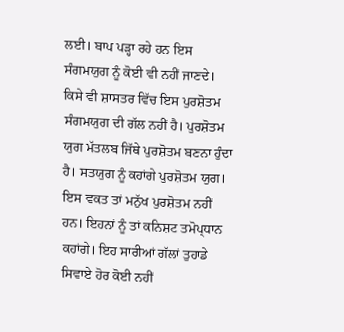ਲਈ। ਬਾਪ ਪੜ੍ਹਾ ਰਹੇ ਹਨ ਇਸ ਸੰਗਮਯੁਗ ਨੂੰ ਕੋਈ ਵੀ ਨਹੀਂ ਜਾਣਦੇ। ਕਿਸੇ ਵੀ ਸ਼ਾਸਤਰ ਵਿੱਚ ਇਸ ਪੁਰਸ਼ੋਤਮ ਸੰਗਮਯੁਗ ਦੀ ਗੱਲ ਨਹੀਂ ਹੈ। ਪੁਰਸ਼ੋਤਮ ਯੁਗ ਮੱਤਲਬ ਜਿੱਥੇ ਪੁਰਸ਼ੋਤਮ ਬਣਨਾ ਹੁੰਦਾ ਹੈ। ਸਤਯੁਗ ਨੂੰ ਕਹਾਂਗੇ ਪੁਰਸ਼ੋਤਮ ਯੁਗ। ਇਸ ਵਕਤ ਤਾਂ ਮਨੁੱਖ ਪੁਰਸ਼ੋਤਮ ਨਹੀਂ ਹਨ। ਇਹਨਾਂ ਨੂੰ ਤਾਂ ਕਨਿਸ਼ਟ ਤਮੋਪ੍ਧਾਨ ਕਹਾਂਗੇ। ਇਹ ਸਾਰੀਆਂ ਗੱਲਾਂ ਤੁਹਾਡੇ ਸਿਵਾਏ ਹੋਰ ਕੋਈ ਨਹੀਂ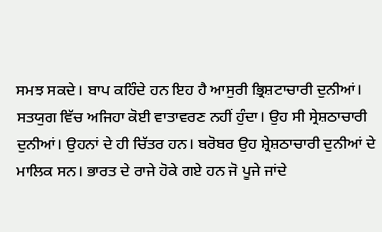ਸਮਝ ਸਕਦੇ। ਬਾਪ ਕਹਿੰਦੇ ਹਨ ਇਹ ਹੈ ਆਸੁਰੀ ਭ੍ਰਿਸ਼ਟਾਚਾਰੀ ਦੁਨੀਆਂ। ਸਤਯੁਗ ਵਿੱਚ ਅਜਿਹਾ ਕੋਈ ਵਾਤਾਵਰਣ ਨਹੀਂ ਹੁੰਦਾ। ਉਹ ਸੀ ਸ੍ਰੇਸ਼ਠਾਚਾਰੀ ਦੁਨੀਆਂ। ਉਹਨਾਂ ਦੇ ਹੀ ਚਿੱਤਰ ਹਨ। ਬਰੋਬਰ ਉਹ ਸ਼੍ਰੇਸ਼ਠਾਚਾਰੀ ਦੁਨੀਆਂ ਦੇ ਮਾਲਿਕ ਸਨ। ਭਾਰਤ ਦੇ ਰਾਜੇ ਹੋਕੇ ਗਏ ਹਨ ਜੋ ਪੂਜੇ ਜਾਂਦੇ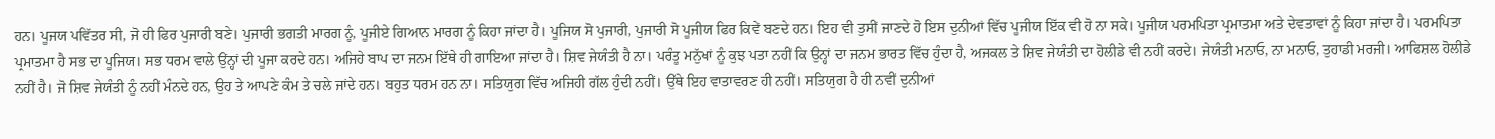ਹਨ। ਪੂਜਯ ਪਵਿੱਤਰ ਸੀ, ਜੋ ਹੀ ਫਿਰ ਪੁਜਾਰੀ ਬਣੇ। ਪੁਜਾਰੀ ਭਗਤੀ ਮਾਰਗ ਨੂੰ, ਪੂਜੀਏ ਗਿਆਨ ਮਾਰਗ ਨੂੰ ਕਿਹਾ ਜਾਂਦਾ ਹੈ। ਪੂਜਿਯ ਸੋ ਪੁਜਾਰੀ, ਪੁਜਾਰੀ ਸੋ ਪੂਜੀਯ ਫਿਰ ਕਿਵੇਂ ਬਣਦੇ ਹਨ। ਇਹ ਵੀ ਤੁਸੀਂ ਜਾਣਦੇ ਹੋ ਇਸ ਦੁਨੀਆਂ ਵਿੱਚ ਪੂਜੀਯ ਇੱਕ ਵੀ ਹੋ ਨਾ ਸਕੇ। ਪੂਜੀਯ ਪਰਮਪਿਤਾ ਪ੍ਰਮਾਤਮਾ ਅਤੇ ਦੇਵਤਾਵਾਂ ਨੂੰ ਕਿਹਾ ਜਾਂਦਾ ਹੈ। ਪਰਮਪਿਤਾ ਪ੍ਰਮਾਤਮਾ ਹੈ ਸਭ ਦਾ ਪੂਜਿਯ। ਸਭ ਧਰਮ ਵਾਲੇ ਉਂਨ੍ਹਾਂ ਦੀ ਪੂਜਾ ਕਰਦੇ ਹਨ। ਅਜਿਹੇ ਬਾਪ ਦਾ ਜਨਮ ਇੱਥੇ ਹੀ ਗਾਇਆ ਜਾਂਦਾ ਹੈ। ਸ਼ਿਵ ਜੇਯੰਤੀ ਹੈ ਨਾ। ਪਰੰਤੂ ਮਨੁੱਖਾਂ ਨੂੰ ਕੁਝ ਪਤਾ ਨਹੀਂ ਕਿ ਉਨ੍ਹਾਂ ਦਾ ਜਨਮ ਭਾਰਤ ਵਿੱਚ ਹੁੰਦਾ ਹੈ, ਅਜਕਲ ਤੇ ਸ਼ਿਵ ਜੇਯੰਤੀ ਦਾ ਹੋਲੀਡੇ ਵੀ ਨਹੀਂ ਕਰਦੇ। ਜੇਯੰਤੀ ਮਨਾਓ, ਨਾ ਮਨਾਓ, ਤੁਹਾਡੀ ਮਰਜੀ। ਆਫਿਸ਼ਲ ਹੋਲੀਡੇ ਨਹੀਂ ਹੈ। ਜੋ ਸ਼ਿਵ ਜੇਯੰਤੀ ਨੂੰ ਨਹੀਂ ਮੰਨਦੇ ਹਨ, ਉਹ ਤੇ ਆਪਣੇ ਕੰਮ ਤੇ ਚਲੇ ਜਾਂਦੇ ਹਨ। ਬਹੁਤ ਧਰਮ ਹਨ ਨਾ। ਸਤਿਯੁਗ ਵਿੱਚ ਅਜਿਹੀ ਗੱਲ ਹੁੰਦੀ ਨਹੀਂ। ਉੱਥੇ ਇਹ ਵਾਤਾਵਰਣ ਹੀ ਨਹੀਂ। ਸਤਿਯੁਗ ਹੈ ਹੀ ਨਵੀਂ ਦੁਨੀਆਂ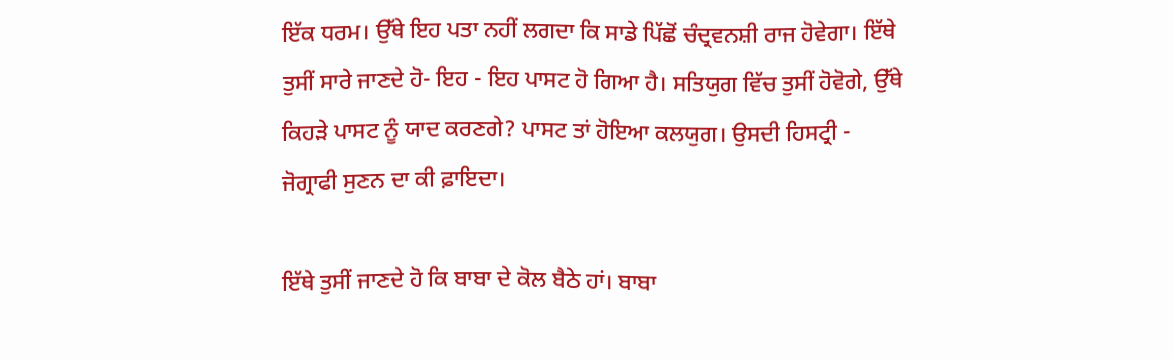ਇੱਕ ਧਰਮ। ਉੱਥੇ ਇਹ ਪਤਾ ਨਹੀਂ ਲਗਦਾ ਕਿ ਸਾਡੇ ਪਿੱਛੋਂ ਚੰਦ੍ਰਵਨਸ਼ੀ ਰਾਜ ਹੋਵੇਗਾ। ਇੱਥੇ ਤੁਸੀਂ ਸਾਰੇ ਜਾਣਦੇ ਹੋ- ਇਹ - ਇਹ ਪਾਸਟ ਹੋ ਗਿਆ ਹੈ। ਸਤਿਯੁਗ ਵਿੱਚ ਤੁਸੀਂ ਹੋਵੋਗੇ, ਉੱਥੇ ਕਿਹੜੇ ਪਾਸਟ ਨੂੰ ਯਾਦ ਕਰਣਗੇ? ਪਾਸਟ ਤਾਂ ਹੋਇਆ ਕਲਯੁਗ। ਉਸਦੀ ਹਿਸਟ੍ਰੀ - ਜੋਗ੍ਰਾਫੀ ਸੁਣਨ ਦਾ ਕੀ ਫ਼ਾਇਦਾ।

ਇੱਥੇ ਤੁਸੀਂ ਜਾਣਦੇ ਹੋ ਕਿ ਬਾਬਾ ਦੇ ਕੋਲ ਬੈਠੇ ਹਾਂ। ਬਾਬਾ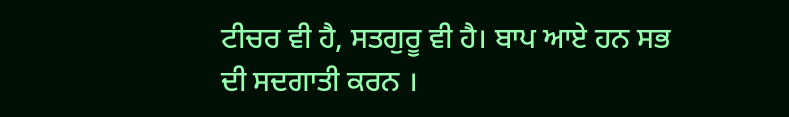ਟੀਚਰ ਵੀ ਹੈ, ਸਤਗੁਰੂ ਵੀ ਹੈ। ਬਾਪ ਆਏ ਹਨ ਸਭ ਦੀ ਸਦਗਾਤੀ ਕਰਨ ।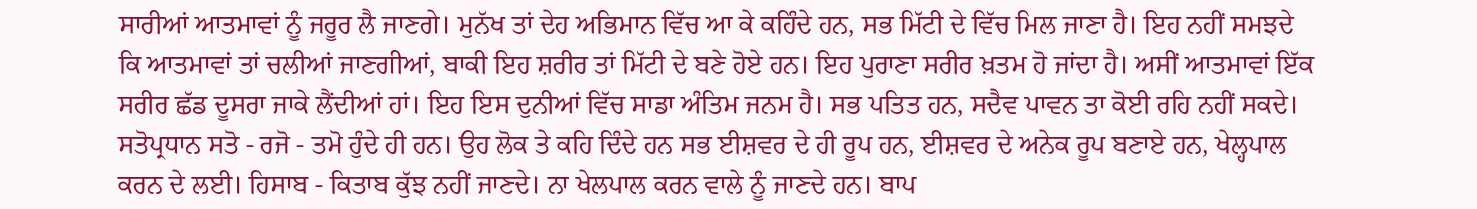ਸਾਰੀਆਂ ਆਤਮਾਵਾਂ ਨੂੰ ਜਰੂਰ ਲੈ ਜਾਣਗੇ। ਮੁਨੱਖ ਤਾਂ ਦੇਹ ਅਭਿਮਾਨ ਵਿੱਚ ਆ ਕੇ ਕਹਿੰਦੇ ਹਨ, ਸਭ ਮਿੱਟੀ ਦੇ ਵਿੱਚ ਮਿਲ ਜਾਣਾ ਹੈ। ਇਹ ਨਹੀਂ ਸਮਝਦੇ ਕਿ ਆਤਮਾਵਾਂ ਤਾਂ ਚਲੀਆਂ ਜਾਣਗੀਆਂ, ਬਾਕੀ ਇਹ ਸ਼ਰੀਰ ਤਾਂ ਮਿੱਟੀ ਦੇ ਬਣੇ ਹੋਏ ਹਨ। ਇਹ ਪੁਰਾਣਾ ਸਰੀਰ ਖ਼ਤਮ ਹੋ ਜਾਂਦਾ ਹੈ। ਅਸੀਂ ਆਤਮਾਵਾਂ ਇੱਕ ਸਰੀਰ ਛੱਡ ਦੂਸਰਾ ਜਾਕੇ ਲੈਂਦੀਆਂ ਹਾਂ। ਇਹ ਇਸ ਦੁਨੀਆਂ ਵਿੱਚ ਸਾਡਾ ਅੰਤਿਮ ਜਨਮ ਹੈ। ਸਭ ਪਤਿਤ ਹਨ, ਸਦੈਵ ਪਾਵਨ ਤਾ ਕੋਈ ਰਹਿ ਨਹੀਂ ਸਕਦੇ। ਸਤੋਪ੍ਰਧਾਨ ਸਤੋ - ਰਜੋ - ਤਮੋ ਹੁੰਦੇ ਹੀ ਹਨ। ਉਹ ਲੋਕ ਤੇ ਕਹਿ ਦਿੰਦੇ ਹਨ ਸਭ ਈਸ਼ਵਰ ਦੇ ਹੀ ਰੂਪ ਹਨ, ਈਸ਼ਵਰ ਦੇ ਅਨੇਕ ਰੂਪ ਬਣਾਏ ਹਨ, ਖੇਲ੍ਹਪਾਲ ਕਰਨ ਦੇ ਲਈ। ਹਿਸਾਬ - ਕਿਤਾਬ ਕੁੱਝ ਨਹੀਂ ਜਾਣਦੇ। ਨਾ ਖੇਲਪਾਲ ਕਰਨ ਵਾਲੇ ਨੂੰ ਜਾਣਦੇ ਹਨ। ਬਾਪ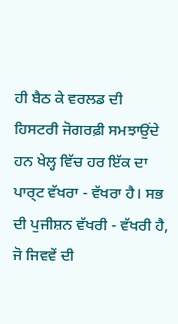ਹੀ ਬੈਠ ਕੇ ਵਰਲਡ ਦੀ ਹਿਸਟਰੀ ਜੋਗਰਫ਼ੀ ਸਮਝਾਉਂਦੇ ਹਨ ਖੇਲ੍ਹ ਵਿੱਚ ਹਰ ਇੱਕ ਦਾ ਪਾਰ੍ਟ ਵੱਖਰਾ - ਵੱਖਰਾ ਹੈ। ਸਭ ਦੀ ਪੁਜੀਸ਼ਨ ਵੱਖਰੀ - ਵੱਖਰੀ ਹੈ, ਜੋ ਜਿਵਵੇਂ ਦੀ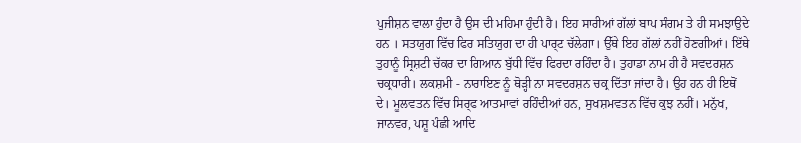ਪੁਜੀਸ਼ਨ ਵਾਲਾ ਹੁੰਦਾ ਹੈ ਉਸ ਦੀ ਮਹਿਮਾ ਹੁੰਦੀ ਹੈ। ਇਹ ਸਾਰੀਆਂ ਗੱਲਾਂ ਬਾਪ ਸੰਗਮ ਤੇ ਹੀ ਸਮਝਾਉਦੇ ਹਨ । ਸਤਯੁਗ ਵਿੱਚ ਫਿਰ ਸਤਿਯੁਗ ਦਾ ਹੀ ਪਾਰ੍ਟ ਚੱਲੇਗਾ। ਉੱਥੇ ਇਹ ਗੱਲਾਂ ਨਹੀਂ ਹੋਣਗੀਆਂ। ਇੱਥੇ ਤੁਹਾਨੂੰ ਸ੍ਰਿਸ਼ਟੀ ਚੱਕਰ ਦਾ ਗਿਆਨ ਬੁੱਧੀ ਵਿੱਚ ਫਿਰਦਾ ਰਹਿੰਦਾ ਹੈ। ਤੁਹਾਡਾ ਨਾਮ ਹੀ ਹੈ ਸਵਦਰਸ਼ਨ ਚਕ੍ਰਧਾਰੀ। ਲਕਸ਼ਮੀ - ਨਾਰਾਇਣ ਨੂੰ ਥੋੜ੍ਹੀ ਨਾ ਸਵਦਰਸ਼ਨ ਚਕ੍ਰ ਦਿੱਤਾ ਜਾਂਦਾ ਹੈ। ਉਹ ਹਨ ਹੀ ਇਥੋਂ ਦੇ। ਮੂਲਵਤਨ ਵਿੱਚ ਸਿਰ੍ਫ ਆਤਮਾਵਾਂ ਰਹਿੰਦੀਆਂ ਹਨ, ਸੁਖਸ਼ਮਵਤਨ ਵਿੱਚ ਕੁਝ ਨਹੀਂ। ਮਨੁੱਖ, ਜਾਨਵਰ, ਪਸ਼ੂ ਪੰਛੀ ਆਦਿ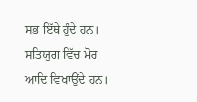ਸਭ ਇੱਥੇ ਹੁੰਦੇ ਹਨ। ਸਤਿਯੁਗ ਵਿੱਚ ਮੋਰ ਆਦਿ ਵਿਖਾਉਂਦੇ ਹਨ।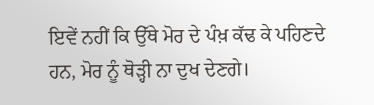ਇਵੇਂ ਨਹੀਂ ਕਿ ਉੱਥੇ ਮੋਰ ਦੇ ਪੰਖ਼ ਕੱਢ ਕੇ ਪਹਿਣਦੇ ਹਨ, ਮੋਰ ਨੂੰ ਥੋੜ੍ਹੀ ਨਾ ਦੁਖ ਦੇਣਗੇ।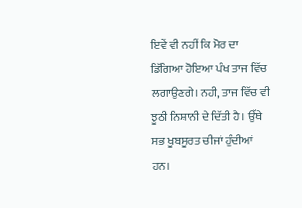ਇਵੇਂ ਵੀ ਨਹੀਂ ਕਿ ਮੋਰ ਦਾ ਡਿੱਗਿਆ ਹੋਇਆ ਪੰਖ ਤਾਜ ਵਿੱਚ ਲਗਾਉਣਗੇ। ਨਹੀ, ਤਾਜ ਵਿੱਚ ਵੀ ਝੂਠੀ ਨਿਸ਼ਾਨੀ ਦੇ ਦਿੱਤੀ ਹੈ। ਉੱਥੇ ਸਭ ਖੂਬਸੂਰਤ ਚੀਜਾਂ ਹੁੰਦੀਆਂ ਹਨ।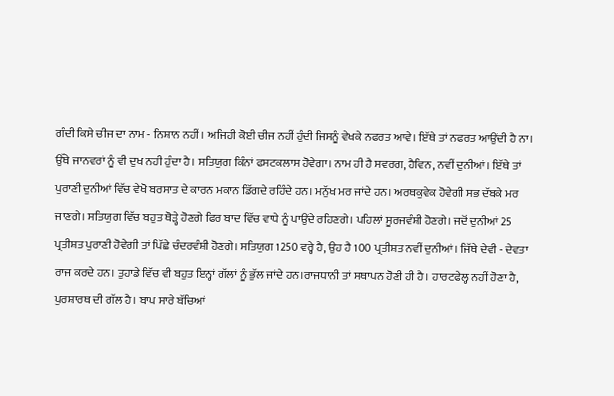ਗੰਦੀ ਕਿਸੇ ਚੀਜ ਦਾ ਨਾਮ - ਨਿਸ਼ਾਨ ਨਹੀਂ। ਅਜਿਹੀ ਕੋਈ ਚੀਜ ਨਹੀਂ ਹੁੰਦੀ ਜਿਸਨੂੰ ਵੇਖਕੇ ਨਫਰਤ ਆਵੇ। ਇੱਥੇ ਤਾਂ ਨਫਰਤ ਆਉਂਦੀ ਹੈ ਨਾ। ਉੱਥੇ ਜਾਨਵਰਾਂ ਨੂੰ ਵੀ ਦੁਖ ਨਹੀ ਹੁੰਦਾ ਹੈ। ਸਤਿਯੁਗ ਕਿੰਨਾਂ ਫਸਟਕਲਾਸ ਹੋਵੇਗਾ। ਨਾਮ ਹੀ ਹੈ ਸਵਰਗ, ਹੈਵਿਨ, ਨਵੀਂ ਦੁਨੀਆਂ। ਇੱਥੇ ਤਾਂ ਪੁਰਾਣੀ ਦੁਨੀਆਂ ਵਿੱਚ ਵੇਖੋ ਬਰਸਾਤ ਦੇ ਕਾਰਨ ਮਕਾਨ ਡਿੱਗਦੇ ਰਹਿੰਦੇ ਹਨ। ਮਨੁੱਖ ਮਰ ਜਾਂਦੇ ਹਨ। ਅਰਥਕੁਵੇਕ ਹੋਵੇਗੀ ਸਭ ਦੱਬਕੇ ਮਰ ਜਾਣਗੇ। ਸਤਿਯੁਗ ਵਿੱਚ ਬਹੁਤ ਥੋੜ੍ਹੇ ਹੋਣਗੇ ਫਿਰ ਬਾਦ ਵਿੱਚ ਵਾਧੇ ਨੂੰ ਪਾਉਂਦੇ ਰਹਿਣਗੇ। ਪਹਿਲਾਂ ਸੂਰਜਵੰਸ਼ੀ ਹੋਣਗੇ। ਜਦੋਂ ਦੁਨੀਆਂ 25 ਪ੍ਰਤੀਸ਼ਤ ਪੁਰਾਣੀ ਹੋਵੇਗੀ ਤਾਂ ਪਿੱਛੇ ਚੰਦਰਵੰਸ਼ੀ ਹੋਣਗੇ। ਸਤਿਯੁਗ 1250 ਵਰ੍ਹੇ ਹੈ, ਉਹ ਹੈ 100 ਪ੍ਰਤੀਸ਼ਤ ਨਵੀਂ ਦੁਨੀਆਂ। ਜਿੱਥੇ ਦੇਵੀ - ਦੇਵਤਾ ਰਾਜ ਕਰਦੇ ਹਨ। ਤੁਹਾਡੇ ਵਿੱਚ ਵੀ ਬਹੁਤ ਇਨ੍ਹਾਂ ਗੱਲਾਂ ਨੂੰ ਭੁੱਲ ਜਾਂਦੇ ਹਨ।ਰਾਜਧਾਨੀ ਤਾਂ ਸਥਾਪਨ ਹੋਣੀ ਹੀ ਹੈ। ਹਾਰਟਫੇਲ੍ਹ ਨਹੀਂ ਹੋਣਾ ਹੈ, ਪੁਰਸ਼ਾਰਥ ਦੀ ਗੱਲ ਹੈ। ਬਾਪ ਸਾਰੇ ਬੱਚਿਆਂ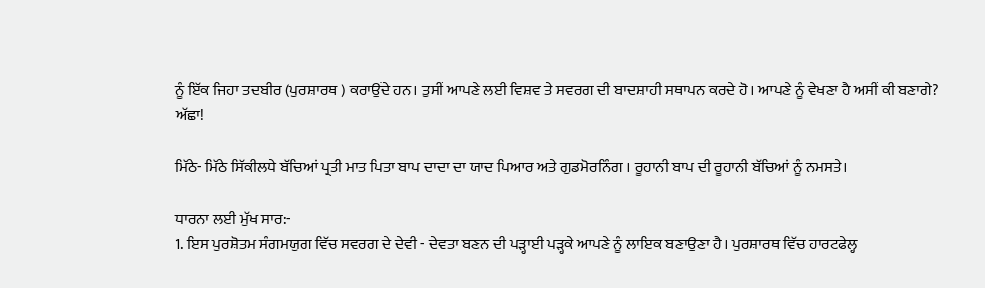ਨੂੰ ਇੱਕ ਜਿਹਾ ਤਦਬੀਰ (ਪੁਰਸ਼ਾਰਥ ) ਕਰਾਉਂਦੇ ਹਨ। ਤੁਸੀਂ ਆਪਣੇ ਲਈ ਵਿਸ਼ਵ ਤੇ ਸਵਰਗ ਦੀ ਬਾਦਸ਼ਾਹੀ ਸਥਾਪਨ ਕਰਦੇ ਹੋ। ਆਪਣੇ ਨੂੰ ਵੇਖਣਾ ਹੈ ਅਸੀਂ ਕੀ ਬਣਾਗੇ? ਅੱਛਾ!

ਮਿੱਠੇ- ਮਿੱਠੇ ਸਿੱਕੀਲਧੇ ਬੱਚਿਆਂ ਪ੍ਰਤੀ ਮਾਤ ਪਿਤਾ ਬਾਪ ਦਾਦਾ ਦਾ ਯਾਦ ਪਿਆਰ ਅਤੇ ਗੁਡਮੋਰਨਿੰਗ । ਰੂਹਾਨੀ ਬਾਪ ਦੀ ਰੂਹਾਨੀ ਬੱਚਿਆਂ ਨੂੰ ਨਮਸਤੇ।

ਧਾਰਨਾ ਲਈ ਮੁੱਖ ਸਾਰ:-
1. ਇਸ ਪੁਰਸ਼ੋਤਮ ਸੰਗਮਯੁਗ ਵਿੱਚ ਸਵਰਗ ਦੇ ਦੇਵੀ - ਦੇਵਤਾ ਬਣਨ ਦੀ ਪੜ੍ਹਾਈ ਪੜ੍ਹਕੇ ਆਪਣੇ ਨੂੰ ਲਾਇਕ ਬਣਾਉਣਾ ਹੈ। ਪੁਰਸ਼ਾਰਥ ਵਿੱਚ ਹਾਰਟਫੇਲ੍ਹ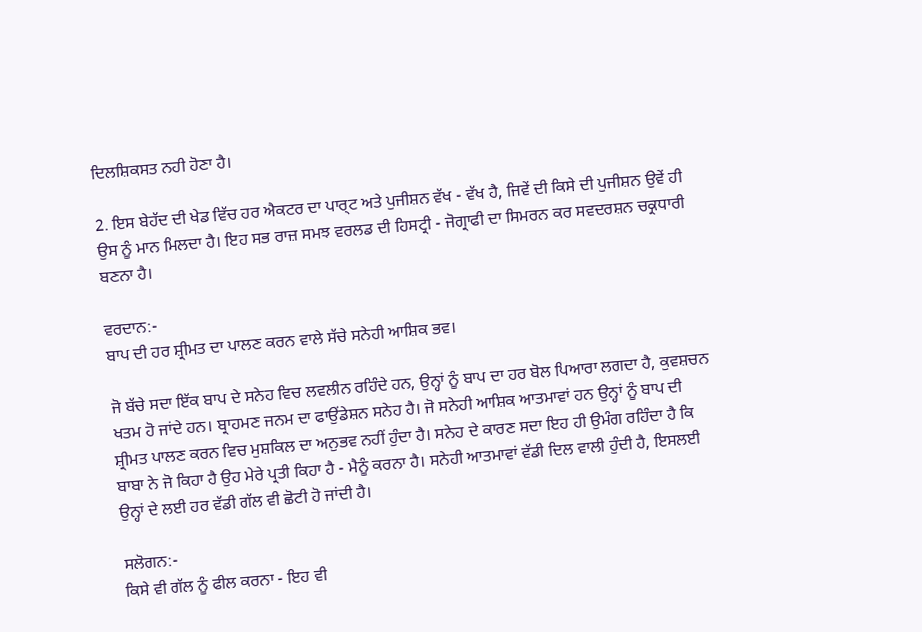ਦਿਲਸ਼ਿਕਸਤ ਨਹੀ ਹੋਣਾ ਹੈ।

2. ਇਸ ਬੇਹੱਦ ਦੀ ਖੇਡ ਵਿੱਚ ਹਰ ਐਕਟਰ ਦਾ ਪਾਰ੍ਟ ਅਤੇ ਪੁਜੀਸ਼ਨ ਵੱਖ - ਵੱਖ ਹੈ, ਜਿਵੇਂ ਦੀ ਕਿਸੇ ਦੀ ਪੁਜੀਸ਼ਨ ਉਵੇਂ ਹੀ ਉਸ ਨੂੰ ਮਾਨ ਮਿਲਦਾ ਹੈ। ਇਹ ਸਭ ਰਾਜ਼ ਸਮਝ ਵਰਲਡ ਦੀ ਹਿਸਟ੍ਰੀ - ਜੋਗ੍ਰਾਫੀ ਦਾ ਸਿਮਰਨ ਕਰ ਸਵਦਰਸ਼ਨ ਚਕ੍ਰਧਾਰੀ ਬਣਨਾ ਹੈ।

ਵਰਦਾਨ:-
ਬਾਪ ਦੀ ਹਰ ਸ਼੍ਰੀਮਤ ਦਾ ਪਾਲਣ ਕਰਨ ਵਾਲੇ ਸੱਚੇ ਸਨੇਹੀ ਆਸ਼ਿਕ ਭਵ।

ਜੋ ਬੱਚੇ ਸਦਾ ਇੱਕ ਬਾਪ ਦੇ ਸਨੇਹ ਵਿਚ ਲਵਲੀਨ ਰਹਿੰਦੇ ਹਨ, ਉਨ੍ਹਾਂ ਨੂੰ ਬਾਪ ਦਾ ਹਰ ਬੋਲ ਪਿਆਰਾ ਲਗਦਾ ਹੈ, ਕੁਵਸ਼ਚਨ ਖਤਮ ਹੋ ਜਾਂਦੇ ਹਨ। ਬ੍ਰਾਹਮਣ ਜਨਮ ਦਾ ਫਾਉਂਡੇਸ਼ਨ ਸਨੇਹ ਹੈ। ਜੋ ਸਨੇਹੀ ਆਸ਼ਿਕ ਆਤਮਾਵਾਂ ਹਨ ਉਨ੍ਹਾਂ ਨੂੰ ਬਾਪ ਦੀ ਸ਼੍ਰੀਮਤ ਪਾਲਣ ਕਰਨ ਵਿਚ ਮੁਸ਼ਕਿਲ ਦਾ ਅਨੁਭਵ ਨਹੀਂ ਹੁੰਦਾ ਹੈ। ਸਨੇਹ ਦੇ ਕਾਰਣ ਸਦਾ ਇਹ ਹੀ ਉਮੰਗ ਰਹਿੰਦਾ ਹੈ ਕਿ ਬਾਬਾ ਨੇ ਜੋ ਕਿਹਾ ਹੈ ਉਹ ਮੇਰੇ ਪ੍ਰਤੀ ਕਿਹਾ ਹੈ - ਮੈਨੂੰ ਕਰਨਾ ਹੈ। ਸਨੇਹੀ ਆਤਮਾਵਾਂ ਵੱਡੀ ਦਿਲ ਵਾਲੀ ਹੁੰਦੀ ਹੈ, ਇਸਲਈ ਉਨ੍ਹਾਂ ਦੇ ਲਈ ਹਰ ਵੱਡੀ ਗੱਲ ਵੀ ਛੋਟੀ ਹੋ ਜਾਂਦੀ ਹੈ।

ਸਲੋਗਨ:-
ਕਿਸੇ ਵੀ ਗੱਲ ਨੂੰ ਫੀਲ ਕਰਨਾ - ਇਹ ਵੀ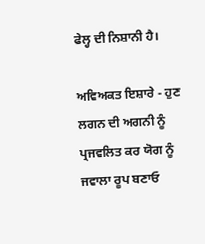ਫੇਲ੍ਹ ਦੀ ਨਿਸ਼ਾਨੀ ਹੈ।

ਅਵਿਅਕਤ ਇਸ਼ਾਰੇ - ਹੁਣ ਲਗਨ ਦੀ ਅਗਨੀ ਨੂੰ ਪ੍ਰਜਵਲਿਤ ਕਰ ਯੋਗ ਨੂੰ ਜਵਾਲਾ ਰੂਪ ਬਣਾਓ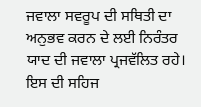ਜਵਾਲਾ ਸਵਰੂਪ ਦੀ ਸਥਿਤੀ ਦਾ ਅਨੁਭਵ ਕਰਨ ਦੇ ਲਈ ਨਿਰੰਤਰ ਯਾਦ ਦੀ ਜਵਾਲਾ ਪ੍ਰਜਵੱਲਿਤ ਰਹੇ। ਇਸ ਦੀ ਸਹਿਜ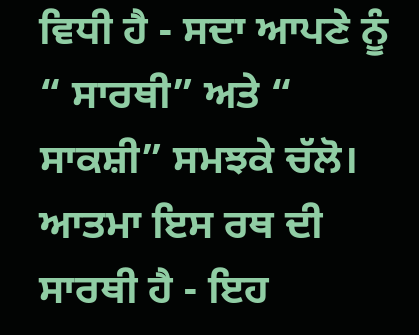ਵਿਧੀ ਹੈ - ਸਦਾ ਆਪਣੇ ਨੂੰ “ ਸਾਰਥੀ” ਅਤੇ “ ਸਾਕਸ਼ੀ” ਸਮਝਕੇ ਚੱਲੋ। ਆਤਮਾ ਇਸ ਰਥ ਦੀ ਸਾਰਥੀ ਹੈ - ਇਹ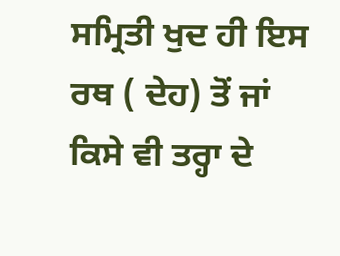ਸਮ੍ਰਿਤੀ ਖੁਦ ਹੀ ਇਸ ਰਥ ( ਦੇਹ) ਤੋਂ ਜਾਂ ਕਿਸੇ ਵੀ ਤਰ੍ਹਾ ਦੇ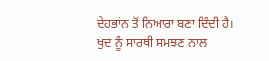ਦੇਹਭਾਂਨ ਤੋਂ ਨਿਆਰਾ ਬਣਾ ਦਿੰਦੀ ਹੈ। ਖੁਦ ਨੂੰ ਸਾਰਥੀ ਸਮਝਣ ਨਾਲ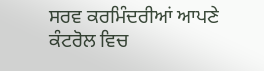ਸਰਵ ਕਰਮਿੰਦਰੀਆਂ ਆਪਣੇ ਕੰਟਰੋਲ ਵਿਚ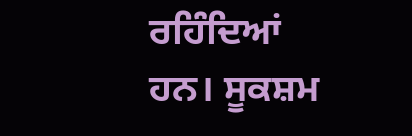ਰਹਿੰਦਿਆਂ ਹਨ। ਸੂਕਸ਼ਮ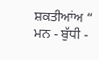ਸ਼ਕਤੀਆਂਅ “ ਮਨ - ਬੁੱਧੀ -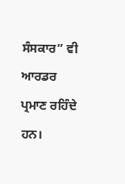ਸੰਸਕਾਰ” ਵੀ ਆਰਡਰ ਪ੍ਰਮਾਣ ਰਹਿੰਦੇ ਹਨ।